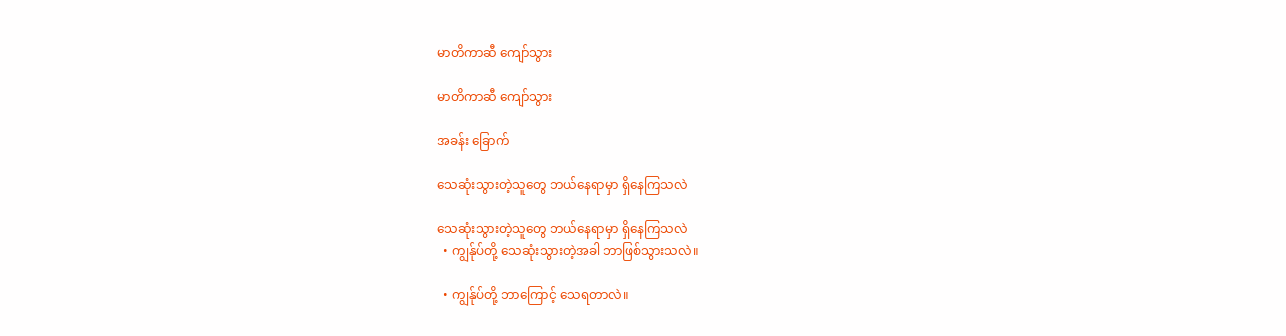မာတိကာဆီ ကျော်သွား

မာတိကာဆီ ကျော်သွား

အခန်း ခြောက်

သေဆုံးသွားတဲ့သူတွေ ဘယ်နေရာမှာ ရှိနေကြသလဲ

သေဆုံးသွားတဲ့သူတွေ ဘယ်နေရာမှာ ရှိနေကြသလဲ
  • ကျွန်ုပ်တို့ သေဆုံးသွားတဲ့အခါ ဘာဖြစ်သွားသလဲ။

  • ကျွန်ုပ်တို့ ဘာကြောင့် သေရတာလဲ။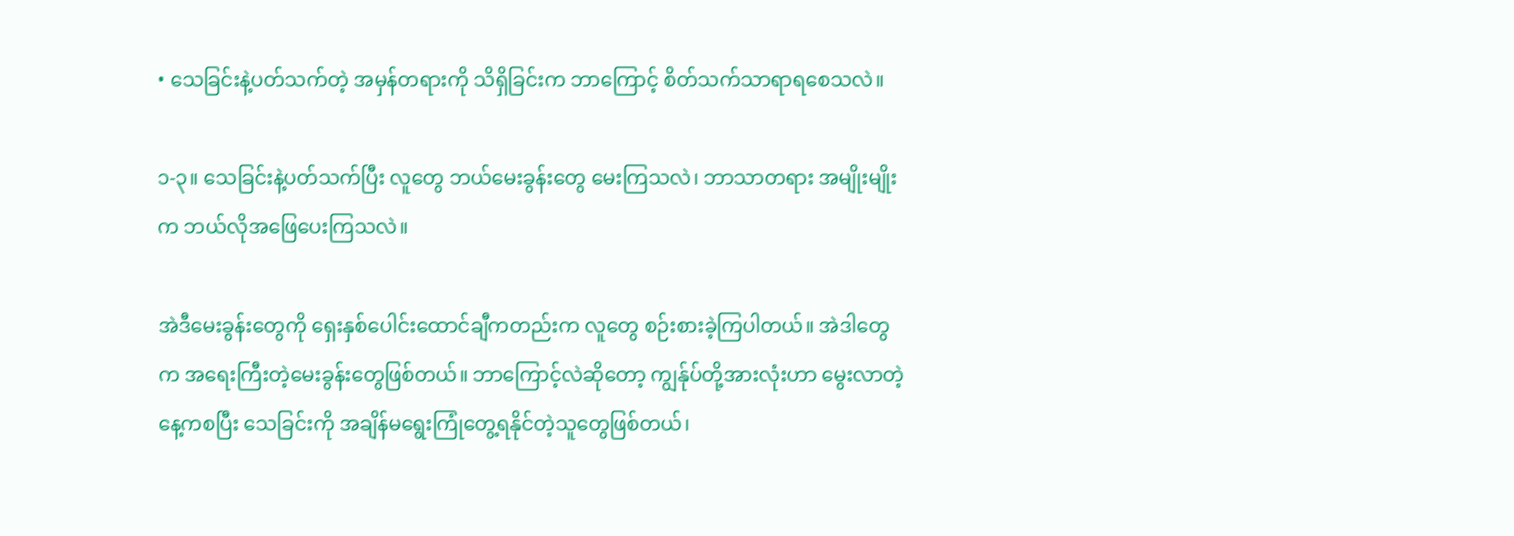• သေခြင်းနဲ့ပတ်သက်တဲ့ အမှန်တရားကို သိရှိခြင်းက ဘာကြောင့် စိတ်သက်သာရာရစေသလဲ။

၁-၃။ သေခြင်းနဲ့ပတ်သက်ပြီး လူတွေ ဘယ်မေးခွန်းတွေ မေးကြသလဲ၊ ဘာသာတရား အမျိုးမျိုးက ဘယ်လိုအဖြေပေးကြသလဲ။

အဲဒီမေးခွန်းတွေကို ရှေးနှစ်ပေါင်းထောင်ချီကတည်းက လူတွေ စဉ်းစားခဲ့ကြပါတယ်။ အဲဒါတွေက အရေးကြီးတဲ့မေးခွန်းတွေဖြစ်တယ်။ ဘာကြောင့်လဲဆိုတော့ ကျွန်ုပ်တို့အားလုံးဟာ မွေးလာတဲ့နေ့ကစပြီး သေခြင်းကို အချိန်မရွေးကြုံတွေ့ရနိုင်တဲ့သူတွေဖြစ်တယ်၊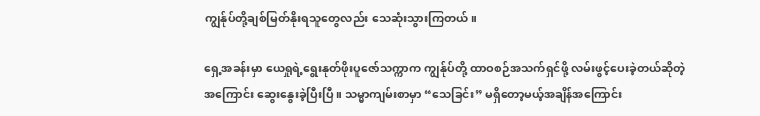ကျွန်ုပ်တို့ချစ်မြတ်နိုးရသူတွေလည်း သေဆုံးသွားကြတယ်။

ရှေ့အခန်းမှာ ယေရှုရဲ့ရွေးနုတ်ဖိုးပူဇော်သက္ကာက ကျွန်ုပ်တို့ ထာဝစဉ်အသက်ရှင်ဖို့ လမ်းဖွင့်ပေးခဲ့တယ်ဆိုတဲ့အကြောင်း ဆွေးနွေးခဲ့ပြီးပြီ။ သမ္မာကျမ်းစာမှာ “သေခြင်း” မရှိတော့မယ့်အချိန်အကြောင်း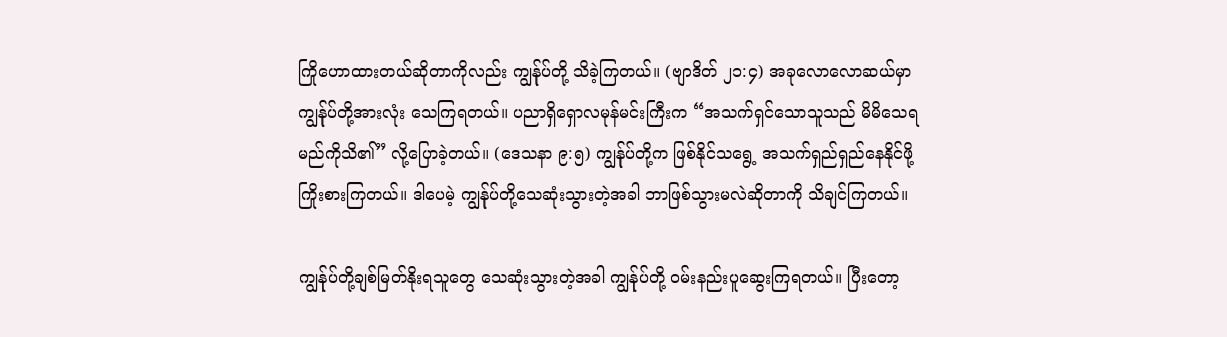ကြိုဟောထားတယ်ဆိုတာကိုလည်း ကျွန်ုပ်တို့ သိခဲ့ကြတယ်။ (ဗျာဒိတ် ၂၁:၄) အခုလောလောဆယ်မှာ ကျွန်ုပ်တို့အားလုံး သေကြရတယ်။ ပညာရှိရှောလမုန်မင်းကြီးက “အသက်ရှင်သောသူသည် မိမိသေရမည်ကိုသိ၏” လို့ပြောခဲ့တယ်။ (ဒေသနာ ၉:၅) ကျွန်ုပ်တို့က ဖြစ်နိုင်သရွေ့ အသက်ရှည်ရှည်နေနိုင်ဖို့ ကြိုးစားကြတယ်။ ဒါပေမဲ့ ကျွန်ုပ်တို့သေဆုံးသွားတဲ့အခါ ဘာဖြစ်သွားမလဲဆိုတာကို သိချင်ကြတယ်။

ကျွန်ုပ်တို့ချစ်မြတ်နိုးရသူတွေ သေဆုံးသွားတဲ့အခါ ကျွန်ုပ်တို့ ဝမ်းနည်းပူဆွေးကြရတယ်။ ပြီးတော့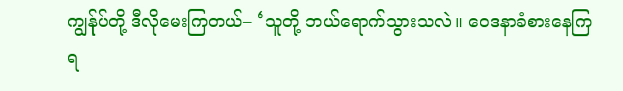ကျွန်ုပ်တို့ ဒီလိုမေးကြတယ်– ‘သူတို့ ဘယ်ရောက်သွားသလဲ။ ဝေဒနာခံစားနေကြရ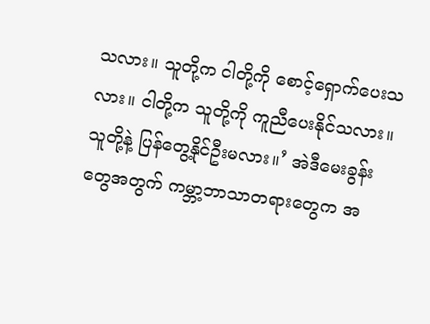သလား။ သူတို့က ငါတို့ကို စောင့်ရှောက်ပေးသလား။ ငါတို့က သူတို့ကို ကူညီပေးနိုင်သလား။ သူတို့နဲ့ ပြန်တွေ့နိုင်ဦးမလား။’ အဲဒီမေးခွန်းတွေအတွက် ကမ္ဘာ့ဘာသာတရားတွေက အ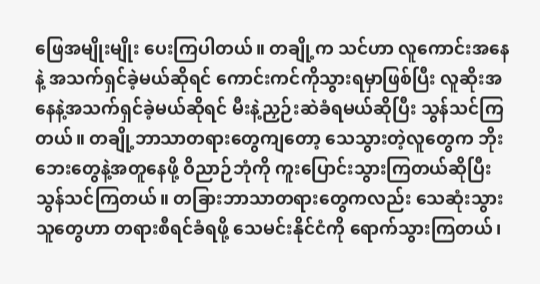ဖြေအမျိုးမျိုး ပေးကြပါတယ်။ တချို့က သင်ဟာ လူကောင်းအနေနဲ့ အသက်ရှင်ခဲ့မယ်ဆိုရင် ကောင်းကင်ကိုသွားရမှာဖြစ်ပြီး လူဆိုးအနေနဲ့အသက်ရှင်ခဲ့မယ်ဆိုရင် မီးနဲ့ညှဉ်းဆဲခံရမယ်ဆိုပြီး သွန်သင်ကြတယ်။ တချို့ဘာသာတရားတွေကျတော့ သေသွားတဲ့လူတွေက ဘိုးဘေးတွေနဲ့အတူနေဖို့ ဝိညာဉ်ဘုံကို ကူးပြောင်းသွားကြတယ်ဆိုပြီး သွန်သင်ကြတယ်။ တခြားဘာသာတရားတွေကလည်း သေဆုံးသွားသူတွေဟာ တရားစီရင်ခံရဖို့ သေမင်းနိုင်ငံကို ရောက်သွားကြတယ်၊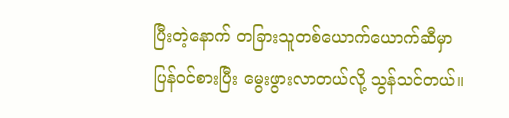ပြီးတဲ့နောက် တခြားသူတစ်ယောက်ယောက်ဆီမှာ ပြန်ဝင်စားပြီး မွေးဖွားလာတယ်လို့ သွန်သင်တယ်။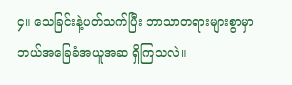၄။ သေခြင်းနဲ့ပတ်သက်ပြီး ဘာသာတရားများစွာမှာ ဘယ်အခြေခံအယူအဆ ရှိကြသလဲ။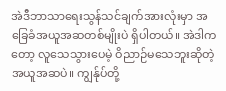အဲဒီဘာသာရေးသွန်သင်ချက်အားလုံးမှာ အခြေခံအယူအဆတစ်မျိုးပဲ ရှိပါတယ်။ အဲဒါကတော့ လူသေသွားပေမဲ့ ဝိညာဉ်မသေဘူးဆိုတဲ့ အယူအဆပဲ။ ကျွန်ုပ်တို့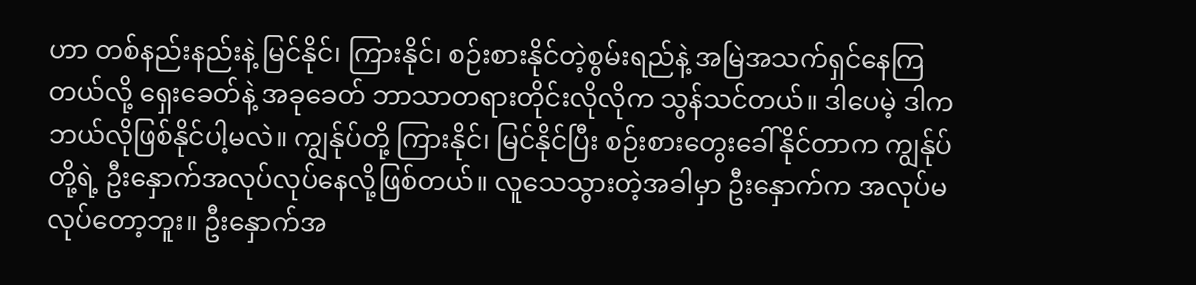ဟာ တစ်နည်းနည်းနဲ့ မြင်နိုင်၊ ကြားနိုင်၊ စဉ်းစားနိုင်တဲ့စွမ်းရည်နဲ့ အမြဲအသက်ရှင်နေကြတယ်လို့ ရှေးခေတ်နဲ့ အခုခေတ် ဘာသာတရားတိုင်းလိုလိုက သွန်သင်တယ်။ ဒါပေမဲ့ ဒါက ဘယ်လိုဖြစ်နိုင်ပါ့မလဲ။ ကျွန်ုပ်တို့ ကြားနိုင်၊ မြင်နိုင်ပြီး စဉ်းစားတွေးခေါ်နိုင်တာက ကျွန်ုပ်တို့ရဲ့ ဦးနှောက်အလုပ်လုပ်နေလို့ဖြစ်တယ်။ လူသေသွားတဲ့အခါမှာ ဦးနှောက်က အလုပ်မလုပ်တော့ဘူး။ ဦးနှောက်အ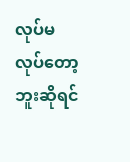လုပ်မလုပ်တော့ဘူးဆိုရင်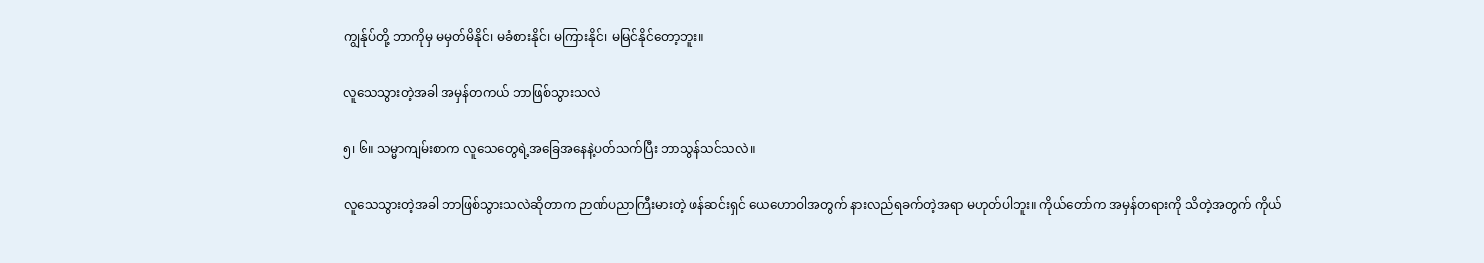ကျွန်ုပ်တို့ ဘာကိုမှ မမှတ်မိနိုင်၊ မခံစားနိုင်၊ မကြားနိုင်၊ မမြင်နိုင်တော့ဘူး။

လူသေသွားတဲ့အခါ အမှန်တကယ် ဘာဖြစ်သွားသလဲ

၅၊ ၆။ သမ္မာကျမ်းစာက လူသေတွေရဲ့အခြေအနေနဲ့ပတ်သက်ပြီး ဘာသွန်သင်သလဲ။

လူသေသွားတဲ့အခါ ဘာဖြစ်သွားသလဲဆိုတာက ဉာဏ်ပညာကြီးမားတဲ့ ဖန်ဆင်းရှင် ယေဟောဝါအတွက် နားလည်ရခက်တဲ့အရာ မဟုတ်ပါဘူး။ ကိုယ်တော်က အမှန်တရားကို သိတဲ့အတွက် ကိုယ်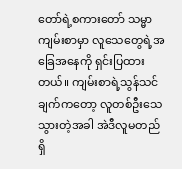တော်ရဲ့စကားတော် သမ္မာကျမ်းစာမှာ လူသေတွေရဲ့အခြေအနေကို ရှင်းပြထားတယ်။ ကျမ်းစာရဲ့သွန်သင်ချက်ကတော့ လူတစ်ဦးသေသွားတဲ့အခါ အဲဒီလူမတည်ရှိ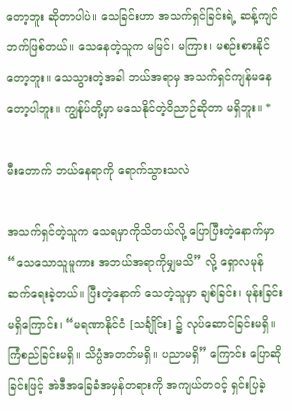တော့ဘူး ဆိုတာပါပဲ။ သေခြင်းဟာ အသက်ရှင်ခြင်းရဲ့ ဆန့်ကျင်ဘက်ဖြစ်တယ်။ သေနေတဲ့သူက မမြင်၊ မကြား၊ မစဉ်းစားနိုင်တော့ဘူး။ သေသွားတဲ့အခါ ဘယ်အရာမှ အသက်ရှင်ကျန်မနေတော့ပါဘူး။ ကျွန်ုပ်တို့မှာ မသေနိုင်တဲ့ဝိညာဉ်ဆိုတာ မရှိဘူး။ *

မီးတောက် ဘယ်နေရာကို ရောက်သွားသလဲ

အသက်ရှင်တဲ့သူက သေရမှာကိုသိတယ်လို့ ပြောပြီးတဲ့နောက်မှာ “သေသောသူမူကား အဘယ်အရာကိုမျှမသိ” လို့ ရှောလမုန် ဆက်ရေးခဲ့တယ်။ ပြီးတဲ့နောက် သေတဲ့သူမှာ ချစ်ခြင်း၊ မုန်းခြင်းမရှိကြောင်း၊ “မရဏာနိုင်ငံ [သင်္ချိုင်း] ၌ လုပ်ဆောင်ခြင်းမရှိ။ ကြံစည်ခြင်းမရှိ။ သိပ္ပံအတတ်မရှိ။ ပညာမရှိ” ကြောင်း ပြောဆိုခြင်းဖြင့် အဲဒီအခြေခံအမှန်တရားကို အကျယ်တဝင့် ရှင်းပြခဲ့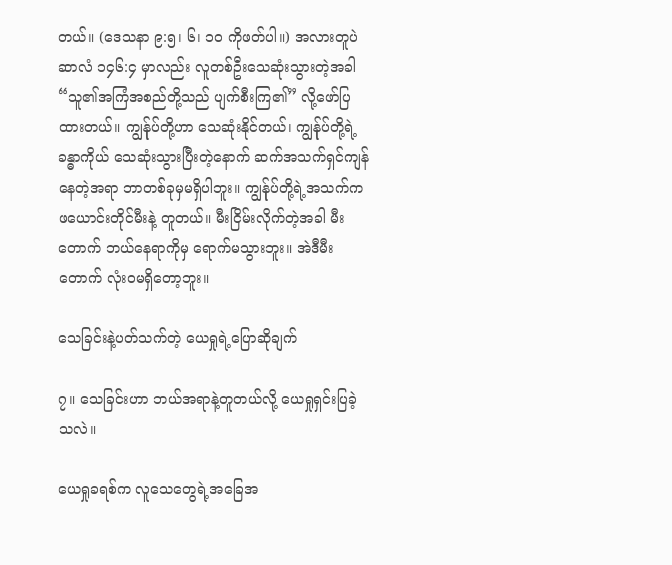တယ်။ (ဒေသနာ ၉:၅၊ ၆၊ ၁၀ ကိုဖတ်ပါ။) အလားတူပဲ ဆာလံ ၁၄၆:၄ မှာလည်း လူတစ်ဦးသေဆုံးသွားတဲ့အခါ “သူ၏အကြံအစည်တို့သည် ပျက်စီးကြ၏” လို့ဖော်ပြထားတယ်။ ကျွန်ုပ်တို့ဟာ သေဆုံးနိုင်တယ်၊ ကျွန်ုပ်တို့ရဲ့ခန္ဓာကိုယ် သေဆုံးသွားပြီးတဲ့နောက် ဆက်အသက်ရှင်ကျန်နေတဲ့အရာ ဘာတစ်ခုမှမရှိပါဘူး။ ကျွန်ုပ်တို့ရဲ့အသက်က ဖယောင်းတိုင်မီးနဲ့ တူတယ်။ မီးငြိမ်းလိုက်တဲ့အခါ မီးတောက် ဘယ်နေရာကိုမှ ရောက်မသွားဘူး။ အဲဒီမီးတောက် လုံးဝမရှိတော့ဘူး။

သေခြင်းနဲ့ပတ်သက်တဲ့ ယေရှုရဲ့ပြောဆိုချက်

၇။ သေခြင်းဟာ ဘယ်အရာနဲ့တူတယ်လို့ ယေရှုရှင်းပြခဲ့သလဲ။

ယေရှုခရစ်က လူသေတွေရဲ့အခြေအ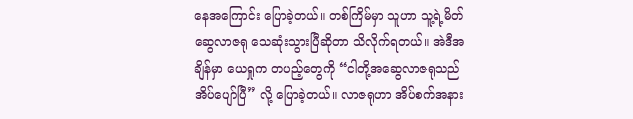နေအကြောင်း ပြောခဲ့တယ်။ တစ်ကြိမ်မှာ သူဟာ သူ့ရဲ့မိတ်ဆွေလာဇရု သေဆုံးသွားပြီဆိုတာ သိလိုက်ရတယ်။ အဲဒီအချိန်မှာ ယေရှုက တပည့်တွေကို “ငါတို့အဆွေလာဇရုသည် အိပ်ပျော်ပြီ” လို့ ပြောခဲ့တယ်။ လာဇရုဟာ အိပ်စက်အနား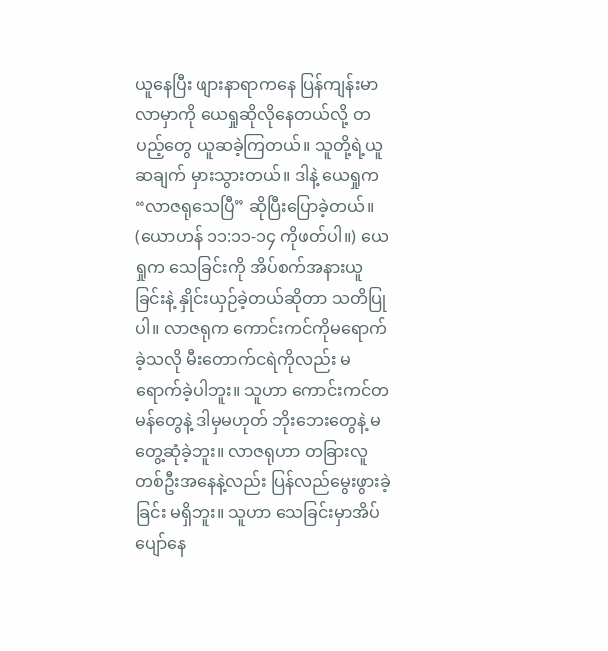ယူနေပြီး ဖျားနာရာကနေ ပြန်ကျန်းမာလာမှာကို ယေရှုဆိုလိုနေတယ်လို့ တပည့်တွေ ယူဆခဲ့ကြတယ်။ သူတို့ရဲ့ယူဆချက် မှားသွားတယ်။ ဒါနဲ့ ယေရှုက “လာဇရုသေပြီ” ဆိုပြီးပြောခဲ့တယ်။ (ယောဟန် ၁၁:၁၁-၁၄ ကိုဖတ်ပါ။) ယေရှုက သေခြင်းကို အိပ်စက်အနားယူခြင်းနဲ့ နှိုင်းယှဉ်ခဲ့တယ်ဆိုတာ သတိပြုပါ။ လာဇရုက ကောင်းကင်ကိုမရောက်ခဲ့သလို မီးတောက်ငရဲကိုလည်း မရောက်ခဲ့ပါဘူး။ သူဟာ ကောင်းကင်တမန်တွေနဲ့ ဒါမှမဟုတ် ဘိုးဘေးတွေနဲ့ မတွေ့ဆုံခဲ့ဘူး။ လာဇရုဟာ တခြားလူတစ်ဦးအနေနဲ့လည်း ပြန်လည်မွေးဖွားခဲ့ခြင်း မရှိဘူး။ သူဟာ သေခြင်းမှာအိပ်ပျော်နေ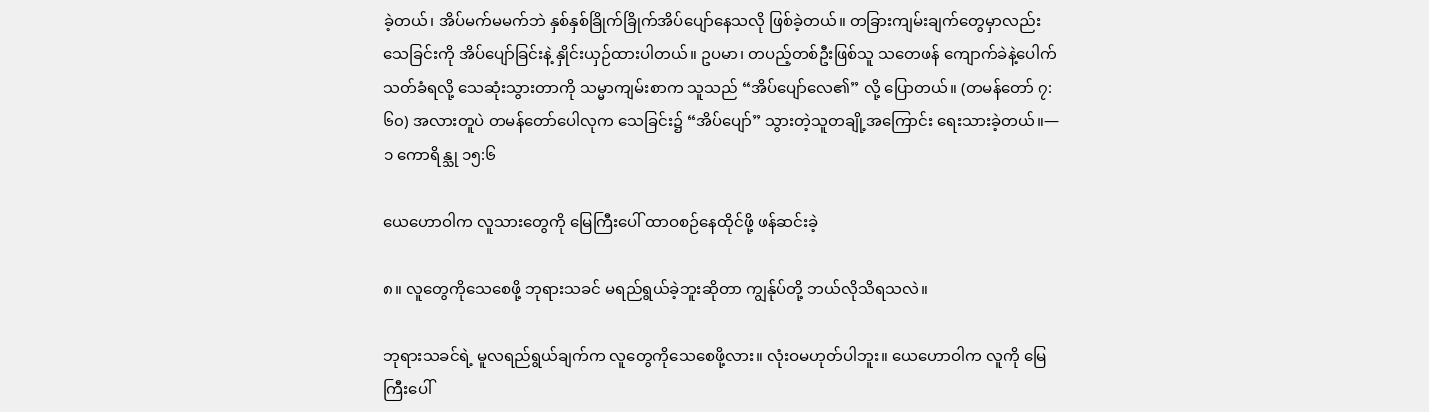ခဲ့တယ်၊ အိပ်မက်မမက်ဘဲ နှစ်နှစ်ခြိုက်ခြိုက်အိပ်ပျော်နေသလို ဖြစ်ခဲ့တယ်။ တခြားကျမ်းချက်တွေမှာလည်း သေခြင်းကို အိပ်ပျော်ခြင်းနဲ့ နှိုင်းယှဉ်ထားပါတယ်။ ဥပမာ၊ တပည့်တစ်ဦးဖြစ်သူ သတေဖန် ကျောက်ခဲနဲ့ပေါက်သတ်ခံရလို့ သေဆုံးသွားတာကို သမ္မာကျမ်းစာက သူသည် “အိပ်ပျော်လေ၏” လို့ ပြောတယ်။ (တမန်တော် ၇:၆၀) အလားတူပဲ တမန်တော်ပေါလုက သေခြင်း၌ “အိပ်ပျော်” သွားတဲ့သူတချို့အကြောင်း ရေးသားခဲ့တယ်။—၁ ကောရိန္သု ၁၅:၆

ယေဟောဝါက လူသားတွေကို မြေကြီးပေါ် ထာဝစဉ်နေထိုင်ဖို့ ဖန်ဆင်းခဲ့

၈။ လူတွေကိုသေစေဖို့ ဘုရားသခင် မရည်ရွယ်ခဲ့ဘူးဆိုတာ ကျွန်ုပ်တို့ ဘယ်လိုသိရသလဲ။

ဘုရားသခင်ရဲ့ မူလရည်ရွယ်ချက်က လူတွေကိုသေစေဖို့လား။ လုံးဝမဟုတ်ပါဘူး။ ယေဟောဝါက လူကို မြေကြီးပေါ်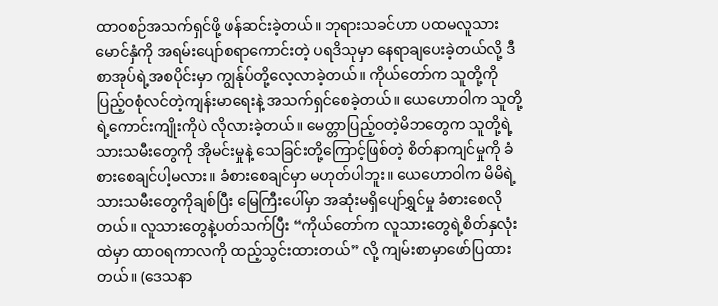ထာဝစဉ်အသက်ရှင်ဖို့ ဖန်ဆင်းခဲ့တယ်။ ဘုရားသခင်ဟာ ပထမလူသားမောင်နှံကို အရမ်းပျော်စရာကောင်းတဲ့ ပရဒိသုမှာ နေရာချပေးခဲ့တယ်လို့ ဒီစာအုပ်ရဲ့အစပိုင်းမှာ ကျွန်ုပ်တို့လေ့လာခဲ့တယ်။ ကိုယ်တော်က သူတို့ကို ပြည့်ဝစုံလင်တဲ့ကျန်းမာရေးနဲ့ အသက်ရှင်စေခဲ့တယ်။ ယေဟောဝါက သူတို့ရဲ့ကောင်းကျိုးကိုပဲ လိုလားခဲ့တယ်။ မေတ္တာပြည့်ဝတဲ့မိဘတွေက သူတို့ရဲ့သားသမီးတွေကို အိုမင်းမှုနဲ့ သေခြင်းတို့ကြောင့်ဖြစ်တဲ့ စိတ်နာကျင်မှုကို ခံစားစေချင်ပါ့မလား။ ခံစားစေချင်မှာ မဟုတ်ပါဘူး။ ယေဟောဝါက မိမိရဲ့သားသမီးတွေကိုချစ်ပြီး မြေကြီးပေါ်မှာ အဆုံးမရှိပျော်ရွှင်မှု ခံစားစေလိုတယ်။ လူသားတွေနဲ့ပတ်သက်ပြီး “ကိုယ်တော်က လူသားတွေရဲ့စိတ်နှလုံးထဲမှာ ထာဝရကာလကို ထည့်သွင်းထားတယ်” လို့ ကျမ်းစာမှာဖော်ပြထားတယ်။ (ဒေသနာ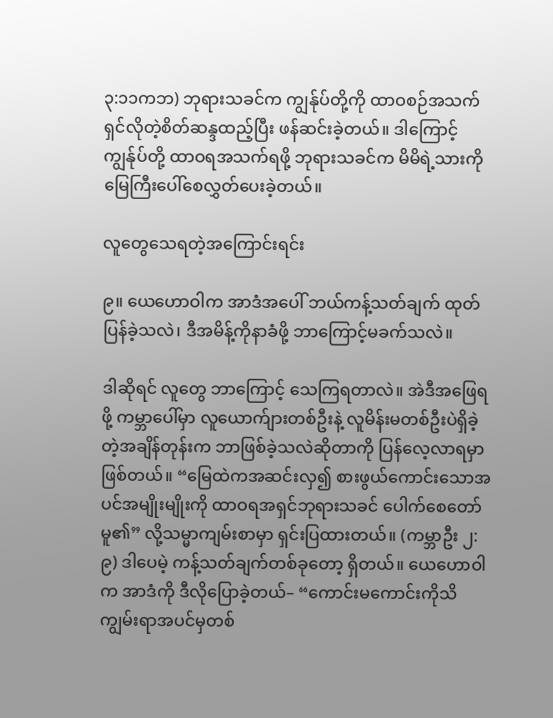၃:၁၁ကဘ) ဘုရားသခင်က ကျွန်ုပ်တို့ကို ထာဝစဉ်အသက်ရှင်လိုတဲ့စိတ်ဆန္ဒထည့်ပြီး ဖန်ဆင်းခဲ့တယ်။ ဒါကြောင့် ကျွန်ုပ်တို့ ထာဝရအသက်ရဖို့ ဘုရားသခင်က မိမိရဲ့သားကို မြေကြီးပေါ်စေလွှတ်ပေးခဲ့တယ်။

လူတွေသေရတဲ့အကြောင်းရင်း

၉။ ယေဟောဝါက အာဒံအပေါ် ဘယ်ကန့်သတ်ချက် ထုတ်ပြန်ခဲ့သလဲ၊ ဒီအမိန့်ကိုနာခံဖို့ ဘာကြောင့်မခက်သလဲ။

ဒါဆိုရင် လူတွေ ဘာကြောင့် သေကြရတာလဲ။ အဲဒီအဖြေရဖို့ ကမ္ဘာပေါ်မှာ လူယောက်ျားတစ်ဦးနဲ့ လူမိန်းမတစ်ဦးပဲရှိခဲ့တဲ့အချိန်တုန်းက ဘာဖြစ်ခဲ့သလဲဆိုတာကို ပြန်လေ့လာရမှာဖြစ်တယ်။ “မြေထဲကအဆင်းလှ၍ စားဖွယ်ကောင်းသောအပင်အမျိုးမျိုးကို ထာဝရအရှင်ဘုရားသခင် ပေါက်စေတော်မူ၏” လို့သမ္မာကျမ်းစာမှာ ရှင်းပြထားတယ်။ (ကမ္ဘာဦး ၂:၉) ဒါပေမဲ့ ကန့်သတ်ချက်တစ်ခုတော့ ရှိတယ်။ ယေဟောဝါက အာဒံကို ဒီလိုပြောခဲ့တယ်– “ကောင်းမကောင်းကိုသိကျွမ်းရာအပင်မှတစ်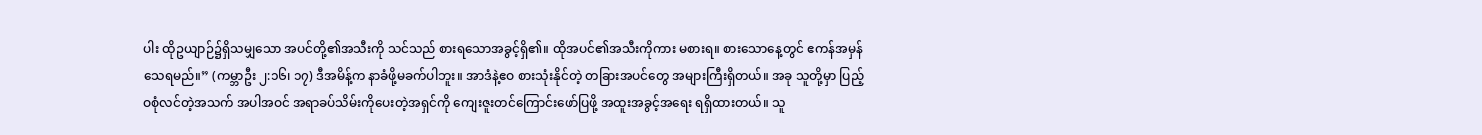ပါး ထိုဥယျာဉ်၌ရှိသမျှသော အပင်တို့၏အသီးကို သင်သည် စားရသောအခွင့်ရှိ၏။ ထိုအပင်၏အသီးကိုကား မစားရ။ စားသောနေ့တွင် ဧကန်အမှန်သေရမည်။” (ကမ္ဘာဦး ၂:၁၆၊ ၁၇) ဒီအမိန့်က နာခံဖို့မခက်ပါဘူး။ အာဒံနဲ့ဧဝ စားသုံးနိုင်တဲ့ တခြားအပင်တွေ အများကြီးရှိတယ်။ အခု သူတို့မှာ ပြည့်ဝစုံလင်တဲ့အသက် အပါအဝင် အရာခပ်သိမ်းကိုပေးတဲ့အရှင်ကို ကျေးဇူးတင်ကြောင်းဖော်ပြဖို့ အထူးအခွင့်အရေး ရရှိထားတယ်။ သူ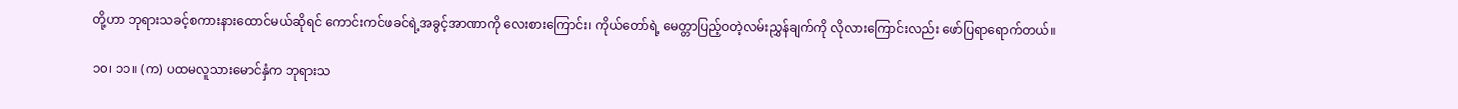တို့ဟာ ဘုရားသခင့်စကားနားထောင်မယ်ဆိုရင် ကောင်းကင်ဖခင်ရဲ့အခွင့်အာဏာကို လေးစားကြောင်း၊ ကိုယ်တော်ရဲ့ မေတ္တာပြည့်ဝတဲ့လမ်းညွှန်ချက်ကို လိုလားကြောင်းလည်း ဖော်ပြရာရောက်တယ်။

၁၀၊ ၁၁။ (က) ပထမလူသားမောင်နှံက ဘုရားသ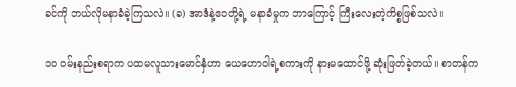ခင်ကို ဘယ်လိုမနာခံခဲ့ကြသလဲ။ (ခ) အာဒံနဲ့ဧဝတို့ရဲ့ မနာခံမှုက ဘာကြောင့် ကြီးလေးတဲ့ကိစ္စဖြစ်သလဲ။

၁၀ ဝမ်းနည်းစရာက ပထမလူသားမောင်နှံဟာ ယေဟောဝါရဲ့စကားကို နားမထောင်ဖို့ ဆုံးဖြတ်ခဲ့တယ်။ စာတန်က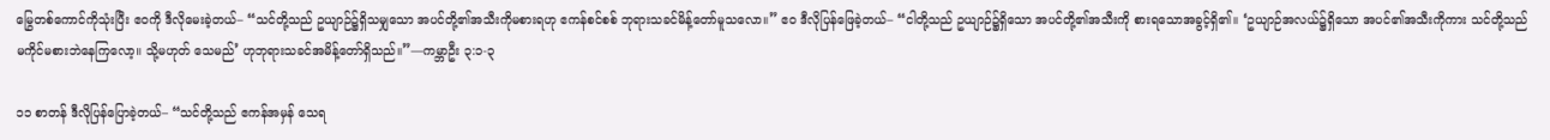မြွေတစ်ကောင်ကိုသုံးပြီး ဧဝကို ဒီလိုမေးခဲ့တယ်– “သင်တို့သည် ဥယျာဉ်၌ရှိသမျှသော အပင်တို့၏အသီးကိုမစားရဟု ဧကန်စင်စစ် ဘုရားသခင်မိန့်တော်မူသလော။” ဧဝ ဒီလိုပြန်ဖြေခဲ့တယ်– “ငါတို့သည် ဥယျာဉ်၌ရှိသော အပင်တို့၏အသီးကို စားရသောအခွင့်ရှိ၏။ ‘ဥယျာဉ်အလယ်၌ရှိသော အပင်၏အသီးကိုကား သင်တို့သည် မကိုင်မစားဘဲနေကြလော့။ သို့မဟုတ် သေမည်’ ဟုဘုရားသခင်အမိန့်တော်ရှိသည်။”—ကမ္ဘာဦး ၃:၁-၃

၁၁ စာတန် ဒီလိုပြန်ပြောခဲ့တယ်– “သင်တို့သည် ဧကန်အမှန် သေရ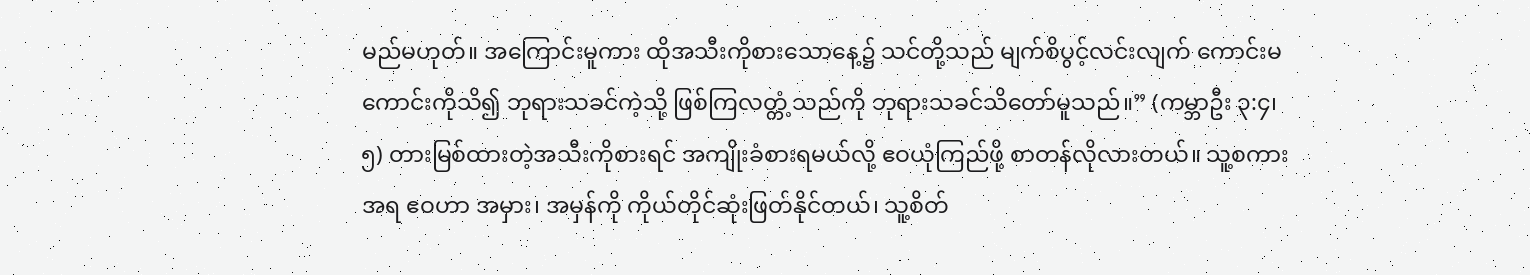မည်မဟုတ်။ အကြောင်းမူကား ထိုအသီးကိုစားသောနေ့၌ သင်တို့သည် မျက်စိပွင့်လင်းလျက် ကောင်းမကောင်းကိုသိ၍ ဘုရားသခင်ကဲ့သို့ ဖြစ်ကြလတ္တံ့သည်ကို ဘုရားသခင်သိတော်မူသည်။” (ကမ္ဘာဦး ၃:၄၊ ၅) တားမြစ်ထားတဲ့အသီးကိုစားရင် အကျိုးခံစားရမယ်လို့ ဧဝယုံကြည်ဖို့ စာတန်လိုလားတယ်။ သူ့စကားအရ ဧဝဟာ အမှား၊ အမှန်ကို ကိုယ်တိုင်ဆုံးဖြတ်နိုင်တယ်၊ သူ့စိတ်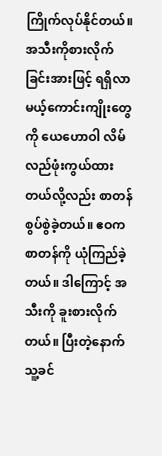ကြိုက်လုပ်နိုင်တယ်။ အသီးကိုစားလိုက်ခြင်းအားဖြင့် ရရှိလာမယ့်ကောင်းကျိုးတွေကို ယေဟောဝါ လိမ်လည်ဖုံးကွယ်ထားတယ်လို့လည်း စာတန်စွပ်စွဲခဲ့တယ်။ ဧဝက စာတန်ကို ယုံကြည်ခဲ့တယ်။ ဒါကြောင့် အသီးကို ခူးစားလိုက်တယ်။ ပြီးတဲ့နောက် သူ့ခင်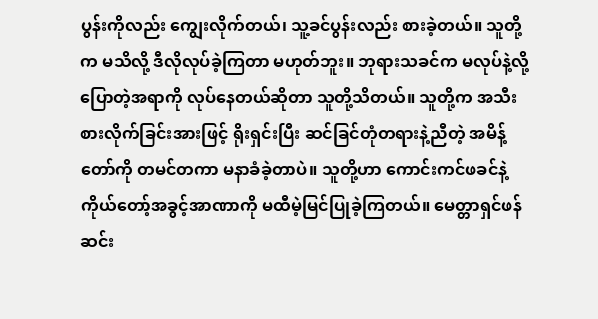ပွန်းကိုလည်း ကျွေးလိုက်တယ်၊ သူ့ခင်ပွန်းလည်း စားခဲ့တယ်။ သူတို့က မသိလို့ ဒီလိုလုပ်ခဲ့ကြတာ မဟုတ်ဘူး။ ဘုရားသခင်က မလုပ်နဲ့လို့ပြောတဲ့အရာကို လုပ်နေတယ်ဆိုတာ သူတို့သိတယ်။ သူတို့က အသီးစားလိုက်ခြင်းအားဖြင့် ရိုးရှင်းပြီး ဆင်ခြင်တုံတရားနဲ့ညီတဲ့ အမိန့်တော်ကို တမင်တကာ မနာခံခဲ့တာပဲ။ သူတို့ဟာ ကောင်းကင်ဖခင်နဲ့ ကိုယ်တော့်အခွင့်အာဏာကို မထီမဲ့မြင်ပြုခဲ့ကြတယ်။ မေတ္တာရှင်ဖန်ဆင်း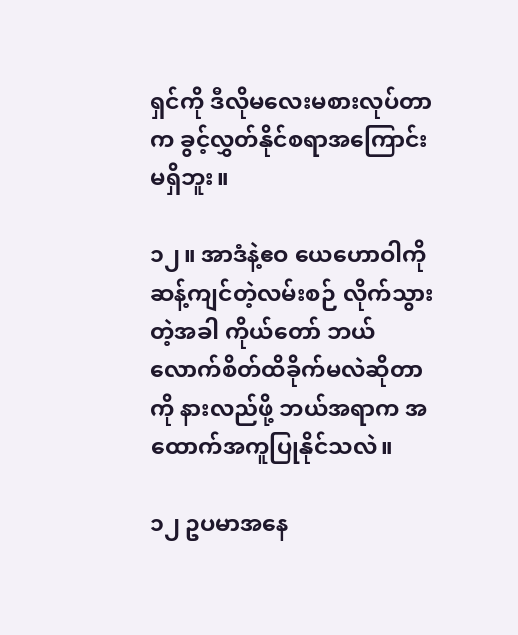ရှင်ကို ဒီလိုမလေးမစားလုပ်တာက ခွင့်လွှတ်နိုင်စရာအကြောင်း မရှိဘူး။

၁၂။ အာဒံနဲ့ဧဝ ယေဟောဝါကို ဆန့်ကျင်တဲ့လမ်းစဉ် လိုက်သွားတဲ့အခါ ကိုယ်တော် ဘယ်လောက်စိတ်ထိခိုက်မလဲဆိုတာကို နားလည်ဖို့ ဘယ်အရာက အထောက်အကူပြုနိုင်သလဲ။

၁၂ ဥပမာအနေ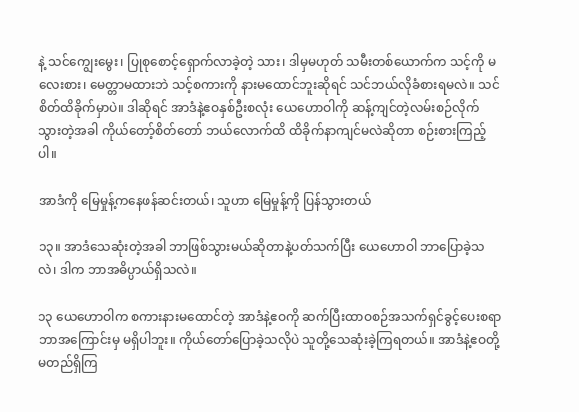နဲ့ သင်ကျွေးမွေး၊ ပြုစုစောင့်ရှောက်လာခဲ့တဲ့ သား၊ ဒါမှမဟုတ် သမီးတစ်ယောက်က သင့်ကို မလေးစား၊ မေတ္တာမထားဘဲ သင့်စကားကို နားမထောင်ဘူးဆိုရင် သင်ဘယ်လိုခံစားရမလဲ။ သင် စိတ်ထိခိုက်မှာပဲ။ ဒါဆိုရင် အာဒံနဲ့ဧဝနှစ်ဦးစလုံး ယေဟောဝါကို ဆန့်ကျင်တဲ့လမ်းစဉ်လိုက်သွားတဲ့အခါ ကိုယ်တော့်စိတ်တော် ဘယ်လောက်ထိ ထိခိုက်နာကျင်မလဲဆိုတာ စဉ်းစားကြည့်ပါ။

အာဒံကို မြေမှုန့်ကနေဖန်ဆင်းတယ်၊ သူဟာ မြေမှုန့်ကို ပြန်သွားတယ်

၁၃။ အာဒံသေဆုံးတဲ့အခါ ဘာဖြစ်သွားမယ်ဆိုတာနဲ့ပတ်သက်ပြီး ယေဟောဝါ ဘာပြောခဲ့သလဲ၊ ဒါက ဘာအဓိပ္ပာယ်ရှိသလဲ။

၁၃ ယေဟောဝါက စကားနားမထောင်တဲ့ အာဒံနဲ့ဧဝကို ဆက်ပြီးထာဝစဉ်အသက်ရှင်ခွင့်ပေးစရာ ဘာအကြောင်းမှ မရှိပါဘူး။ ကိုယ်တော်ပြောခဲ့သလိုပဲ သူတို့သေဆုံးခဲ့ကြရတယ်။ အာဒံနဲ့ဧဝတို့ မတည်ရှိကြ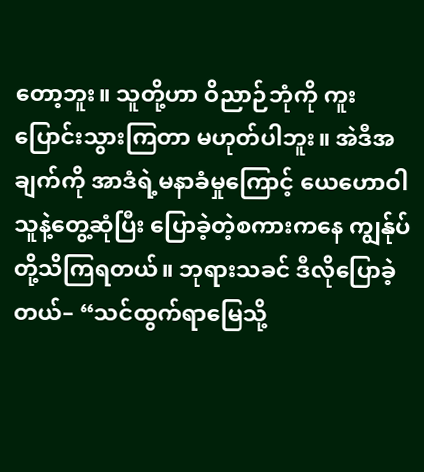တော့ဘူး။ သူတို့ဟာ ဝိညာဉ်ဘုံကို ကူးပြောင်းသွားကြတာ မဟုတ်ပါဘူး။ အဲဒီအချက်ကို အာဒံရဲ့မနာခံမှုကြောင့် ယေဟောဝါ သူနဲ့တွေ့ဆုံပြီး ပြောခဲ့တဲ့စကားကနေ ကျွန်ုပ်တို့သိကြရတယ်။ ဘုရားသခင် ဒီလိုပြောခဲ့တယ်– “သင်ထွက်ရာမြေသို့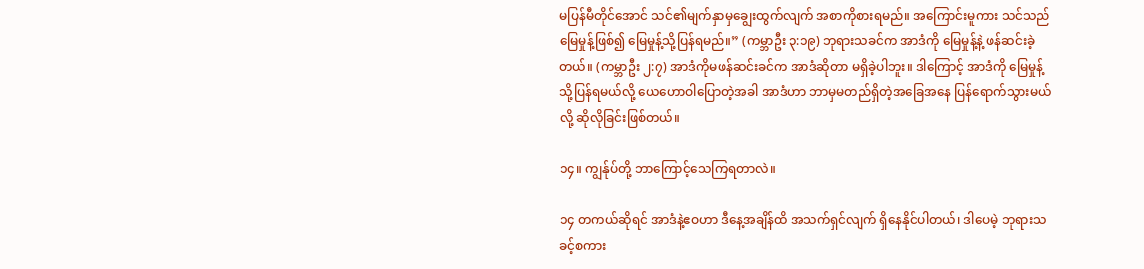မပြန်မီတိုင်အောင် သင်၏မျက်နှာမှချွေးထွက်လျက် အစာကိုစားရမည်။ အကြောင်းမူကား သင်သည် မြေမှုန့်ဖြစ်၍ မြေမှုန့်သို့ပြန်ရမည်။” (ကမ္ဘာဦး ၃:၁၉) ဘုရားသခင်က အာဒံကို မြေမှုန့်နဲ့ ဖန်ဆင်းခဲ့တယ်။ (ကမ္ဘာဦး ၂:၇) အာဒံကိုမဖန်ဆင်းခင်က အာဒံဆိုတာ မရှိခဲ့ပါဘူး။ ဒါကြောင့် အာဒံကို မြေမှုန့်သို့ပြန်ရမယ်လို့ ယေဟောဝါပြောတဲ့အခါ အာဒံဟာ ဘာမှမတည်ရှိတဲ့အခြေအနေ ပြန်ရောက်သွားမယ်လို့ ဆိုလိုခြင်းဖြစ်တယ်။

၁၄။ ကျွန်ုပ်တို့ ဘာကြောင့်သေကြရတာလဲ။

၁၄ တကယ်ဆိုရင် အာဒံနဲ့ဧဝဟာ ဒီနေ့အချိန်ထိ အသက်ရှင်လျက် ရှိနေနိုင်ပါတယ်၊ ဒါပေမဲ့ ဘုရားသခင့်စကား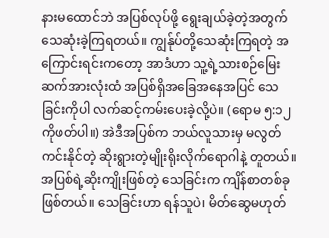နားမထောင်ဘဲ အပြစ်လုပ်ဖို့ ရွေးချယ်ခဲ့တဲ့အတွက် သေဆုံးခဲ့ကြရတယ်။ ကျွန်ုပ်တို့သေဆုံးကြရတဲ့ အကြောင်းရင်းကတော့ အာဒံဟာ သူ့ရဲ့သားစဉ်မြေးဆက်အားလုံးထံ အပြစ်ရှိအခြေအနေအပြင် သေခြင်းကိုပါ လက်ဆင့်ကမ်းပေးခဲ့လို့ပဲ။ (ရောမ ၅:၁၂ ကိုဖတ်ပါ။) အဲဒီအပြစ်က ဘယ်လူသားမှ မလွတ်ကင်းနိုင်တဲ့ ဆိုးရွားတဲ့မျိုးရိုးလိုက်ရောဂါနဲ့ တူတယ်။ အပြစ်ရဲ့ဆိုးကျိုးဖြစ်တဲ့ သေခြင်းက ကျိန်စာတစ်ခုဖြစ်တယ်။ သေခြင်းဟာ ရန်သူပဲ၊ မိတ်ဆွေမဟုတ်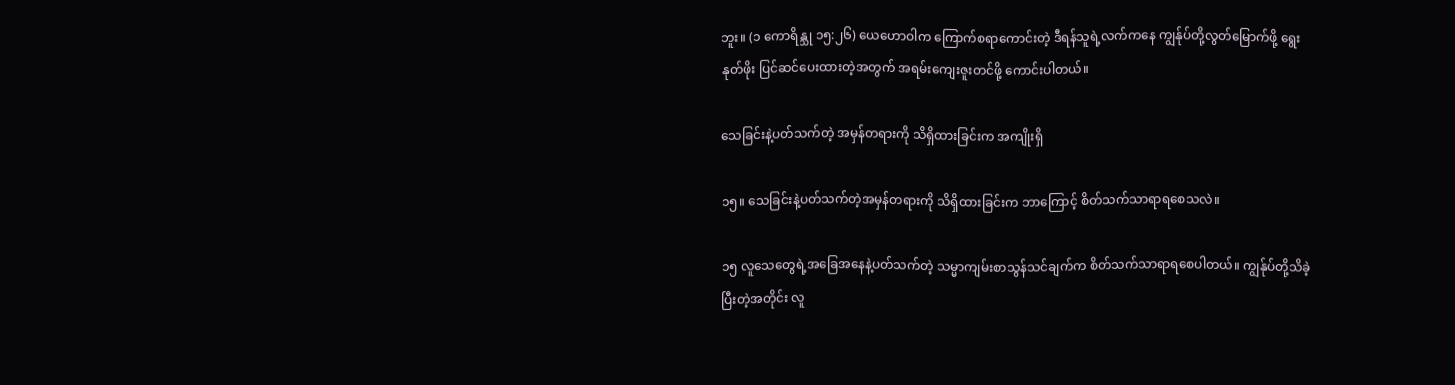ဘူး။ (၁ ကောရိန္သု ၁၅:၂၆) ယေဟောဝါက ကြောက်စရာကောင်းတဲ့ ဒီရန်သူရဲ့လက်ကနေ ကျွန်ုပ်တို့လွတ်မြောက်ဖို့ ရွေးနုတ်ဖိုး ပြင်ဆင်ပေးထားတဲ့အတွက် အရမ်းကျေးဇူးတင်ဖို့ ကောင်းပါတယ်။

သေခြင်းနဲ့ပတ်သက်တဲ့ အမှန်တရားကို သိရှိထားခြင်းက အကျိုးရှိ

၁၅။ သေခြင်းနဲ့ပတ်သက်တဲ့အမှန်တရားကို သိရှိထားခြင်းက ဘာကြောင့် စိတ်သက်သာရာရစေသလဲ။

၁၅ လူသေတွေရဲ့အခြေအနေနဲ့ပတ်သက်တဲ့ သမ္မာကျမ်းစာသွန်သင်ချက်က စိတ်သက်သာရာရစေပါတယ်။ ကျွန်ုပ်တို့သိခဲ့ပြီးတဲ့အတိုင်း လူ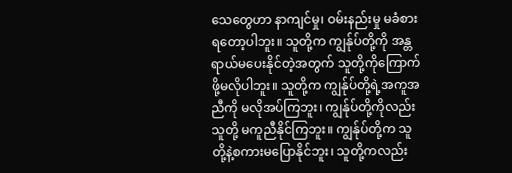သေတွေဟာ နာကျင်မှု၊ ဝမ်းနည်းမှု မခံစားရတော့ပါဘူး။ သူတို့က ကျွန်ုပ်တို့ကို အန္တရာယ်မပေးနိုင်တဲ့အတွက် သူတို့ကိုကြောက်ဖို့မလိုပါဘူး။ သူတို့က ကျွန်ုပ်တို့ရဲ့အကူအညီကို မလိုအပ်ကြဘူး၊ ကျွန်ုပ်တို့ကိုလည်း သူတို့ မကူညီနိုင်ကြဘူး။ ကျွန်ုပ်တို့က သူတို့နဲ့စကားမပြောနိုင်ဘူး၊ သူတို့ကလည်း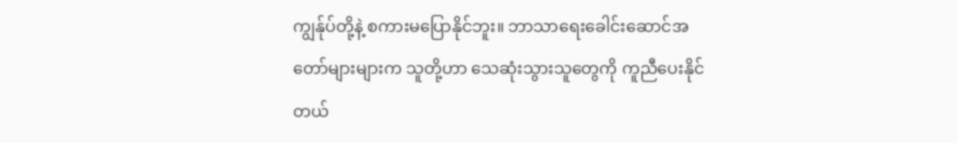ကျွန်ုပ်တို့နဲ့ စကားမပြောနိုင်ဘူး။ ဘာသာရေးခေါင်းဆောင်အတော်များများက သူတို့ဟာ သေဆုံးသွားသူတွေကို ကူညီပေးနိုင်တယ်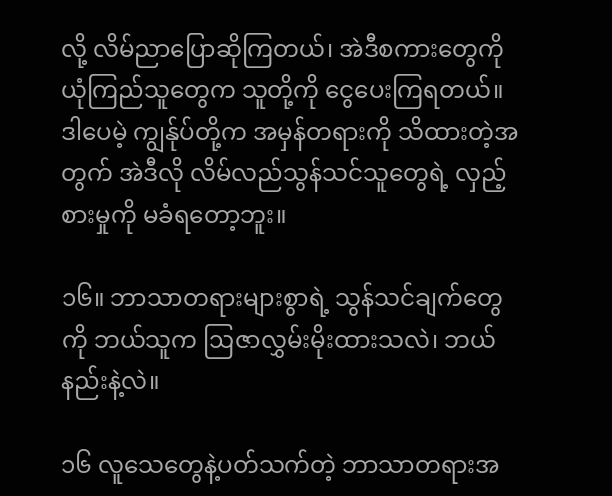လို့ လိမ်ညာပြောဆိုကြတယ်၊ အဲဒီစကားတွေကို ယုံကြည်သူတွေက သူတို့ကို ငွေပေးကြရတယ်။ ဒါပေမဲ့ ကျွန်ုပ်တို့က အမှန်တရားကို သိထားတဲ့အတွက် အဲဒီလို လိမ်လည်သွန်သင်သူတွေရဲ့ လှည့်စားမှုကို မခံရတော့ဘူး။

၁၆။ ဘာသာတရားများစွာရဲ့ သွန်သင်ချက်တွေကို ဘယ်သူက ဩဇာလွှမ်းမိုးထားသလဲ၊ ဘယ်နည်းနဲ့လဲ။

၁၆ လူသေတွေနဲ့ပတ်သက်တဲ့ ဘာသာတရားအ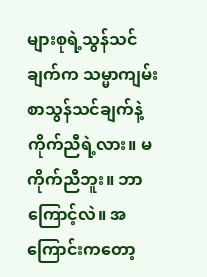များစုရဲ့သွန်သင်ချက်က သမ္မာကျမ်းစာသွန်သင်ချက်နဲ့ ကိုက်ညီရဲ့လား။ မကိုက်ညီဘူး။ ဘာကြောင့်လဲ။ အကြောင်းကတော့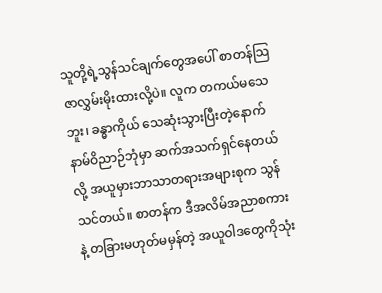သူတို့ရဲ့သွန်သင်ချက်တွေအပေါ် စာတန်သြဇာလွှမ်းမိုးထားလို့ပဲ။ လူက တကယ်မသေဘူး၊ ခန္ဓာကိုယ် သေဆုံးသွားပြီးတဲ့နောက် နာမ်ဝိညာဉ်ဘုံမှာ ဆက်အသက်ရှင်နေတယ်လို့ အယူမှားဘာသာတရားအများစုက သွန်သင်တယ်။ စာတန်က ဒီအလိမ်အညာစကားနဲ့ တခြားမဟုတ်မမှန်တဲ့ အယူဝါဒတွေကိုသုံး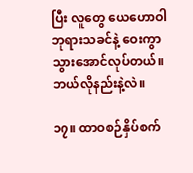ပြီး လူတွေ ယေဟောဝါဘုရားသခင်နဲ့ ဝေးကွာသွားအောင်လုပ်တယ်။ ဘယ်လိုနည်းနဲ့လဲ။

၁၇။ ထာဝစဉ်နှိပ်စက်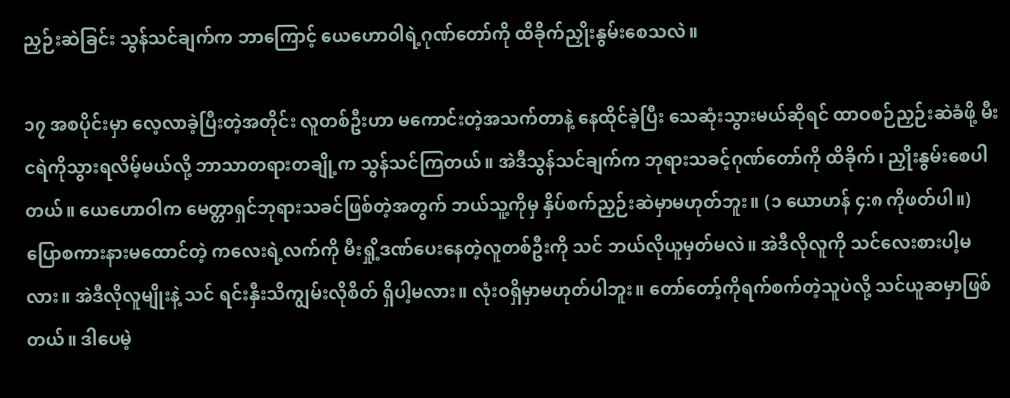ညှဉ်းဆဲခြင်း သွန်သင်ချက်က ဘာကြောင့် ယေဟောဝါရဲ့ဂုဏ်တော်ကို ထိခိုက်ညှိုးနွမ်းစေသလဲ။

၁၇ အစပိုင်းမှာ လေ့လာခဲ့ပြီးတဲ့အတိုင်း လူတစ်ဦးဟာ မကောင်းတဲ့အသက်တာနဲ့ နေထိုင်ခဲ့ပြီး သေဆုံးသွားမယ်ဆိုရင် ထာဝစဉ်ညှဉ်းဆဲခံဖို့ မီးငရဲကိုသွားရလိမ့်မယ်လို့ ဘာသာတရားတချို့က သွန်သင်ကြတယ်။ အဲဒီသွန်သင်ချက်က ဘုရားသခင့်ဂုဏ်တော်ကို ထိခိုက်၊ ညှိုးနွမ်းစေပါတယ်။ ယေဟောဝါက မေတ္တာရှင်ဘုရားသခင်ဖြစ်တဲ့အတွက် ဘယ်သူ့ကိုမှ နှိပ်စက်ညှဉ်းဆဲမှာမဟုတ်ဘူး။ (၁ ယောဟန် ၄:၈ ကိုဖတ်ပါ။) ပြောစကားနားမထောင်တဲ့ ကလေးရဲ့လက်ကို မီးရှို့ဒဏ်ပေးနေတဲ့လူတစ်ဦးကို သင် ဘယ်လိုယူမှတ်မလဲ။ အဲဒီလိုလူကို သင်လေးစားပါ့မလား။ အဲဒီလိုလူမျိုးနဲ့ သင် ရင်းနှီးသိကျွမ်းလိုစိတ် ရှိပါ့မလား။ လုံးဝရှိမှာမဟုတ်ပါဘူး။ တော်တော့်ကိုရက်စက်တဲ့သူပဲလို့ သင်ယူဆမှာဖြစ်တယ်။ ဒါပေမဲ့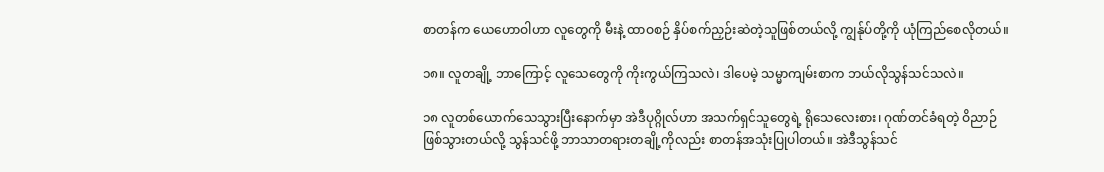စာတန်က ယေဟောဝါဟာ လူတွေကို မီးနဲ့ ထာဝစဉ် နှိပ်စက်ညှဉ်းဆဲတဲ့သူဖြစ်တယ်လို့ ကျွန်ုပ်တို့ကို ယုံကြည်စေလိုတယ်။

၁၈။ လူတချို့ ဘာကြောင့် လူသေတွေကို ကိုးကွယ်ကြသလဲ၊ ဒါပေမဲ့ သမ္မာကျမ်းစာက ဘယ်လိုသွန်သင်သလဲ။

၁၈ လူတစ်ယောက်သေသွားပြီးနောက်မှာ အဲဒီပုဂ္ဂိုလ်ဟာ အသက်ရှင်သူတွေရဲ့ ရိုသေလေးစား၊ ဂုဏ်တင်ခံရတဲ့ ဝိညာဉ်ဖြစ်သွားတယ်လို့ သွန်သင်ဖို့ ဘာသာတရားတချို့ကိုလည်း စာတန်အသုံးပြုပါတယ်။ အဲဒီသွန်သင်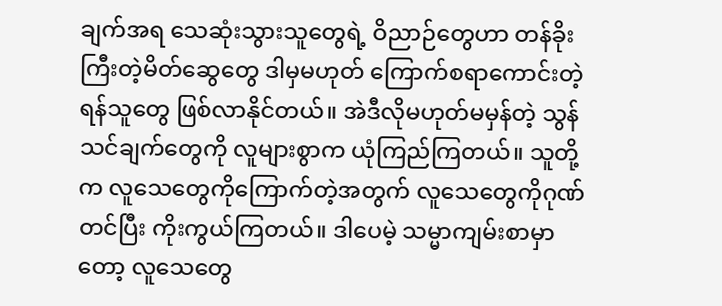ချက်အရ သေဆုံးသွားသူတွေရဲ့ ဝိညာဉ်တွေဟာ တန်ခိုးကြီးတဲ့မိတ်ဆွေတွေ ဒါမှမဟုတ် ကြောက်စရာကောင်းတဲ့ ရန်သူတွေ ဖြစ်လာနိုင်တယ်။ အဲဒီလိုမဟုတ်မမှန်တဲ့ သွန်သင်ချက်တွေကို လူများစွာက ယုံကြည်ကြတယ်။ သူတို့က လူသေတွေကိုကြောက်တဲ့အတွက် လူသေတွေကိုဂုဏ်တင်ပြီး ကိုးကွယ်ကြတယ်။ ဒါပေမဲ့ သမ္မာကျမ်းစာမှာတော့ လူသေတွေ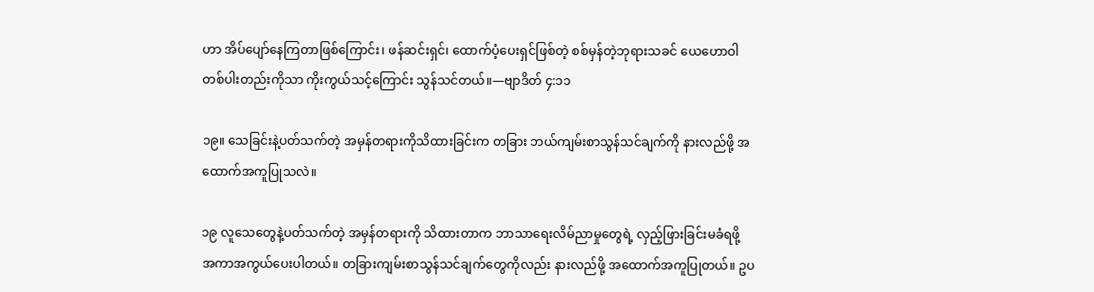ဟာ အိပ်ပျော်နေကြတာဖြစ်ကြောင်း၊ ဖန်ဆင်းရှင်၊ ထောက်ပံ့ပေးရှင်ဖြစ်တဲ့ စစ်မှန်တဲ့ဘုရားသခင် ယေဟောဝါတစ်ပါးတည်းကိုသာ ကိုးကွယ်သင့်ကြောင်း သွန်သင်တယ်။—ဗျာဒိတ် ၄:၁၁

၁၉။ သေခြင်းနဲ့ပတ်သက်တဲ့ အမှန်တရားကိုသိထားခြင်းက တခြား ဘယ်ကျမ်းစာသွန်သင်ချက်ကို နားလည်ဖို့ အထောက်အကူပြုသလဲ။

၁၉ လူသေတွေနဲ့ပတ်သက်တဲ့ အမှန်တရားကို သိထားတာက ဘာသာရေးလိမ်ညာမှုတွေရဲ့ လှည့်ဖြားခြင်းမခံရဖို့ အကာအကွယ်ပေးပါတယ်။ တခြားကျမ်းစာသွန်သင်ချက်တွေကိုလည်း နားလည်ဖို့ အထောက်အကူပြုတယ်။ ဥပ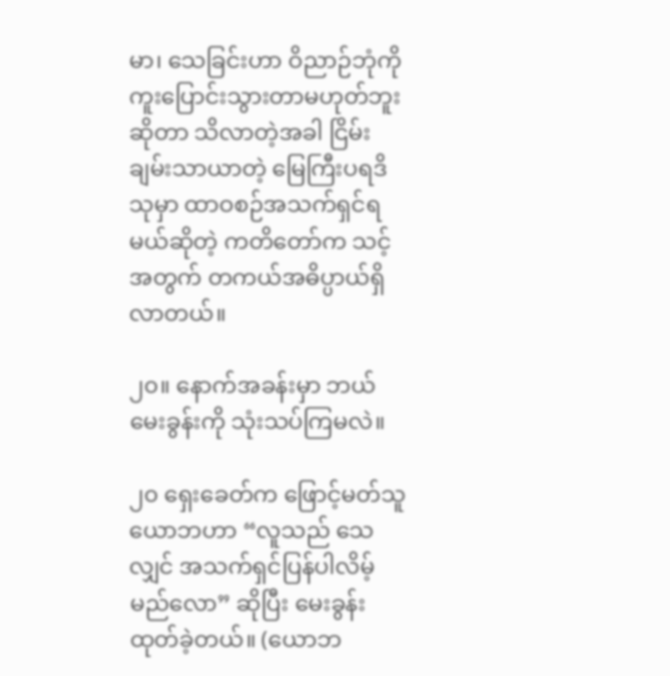မာ၊ သေခြင်းဟာ ဝိညာဉ်ဘုံကို ကူးပြောင်းသွားတာမဟုတ်ဘူးဆိုတာ သိလာတဲ့အခါ ငြိမ်းချမ်းသာယာတဲ့ မြေကြီးပရဒိသုမှာ ထာဝစဉ်အသက်ရှင်ရမယ်ဆိုတဲ့ ကတိတော်က သင့်အတွက် တကယ်အဓိပ္ပာယ်ရှိလာတယ်။

၂၀။ နောက်အခန်းမှာ ဘယ်မေးခွန်းကို သုံးသပ်ကြမလဲ။

၂၀ ရှေးခေတ်က ဖြောင့်မတ်သူယောဘဟာ “လူသည် သေလျှင် အသက်ရှင်ပြန်ပါလိမ့်မည်လော” ဆိုပြီး မေးခွန်းထုတ်ခဲ့တယ်။ (ယောဘ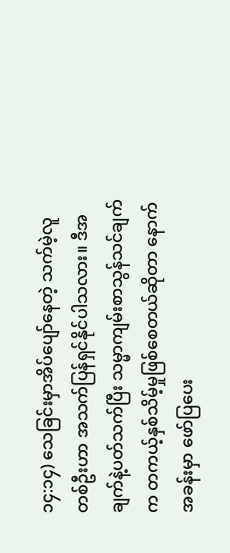၁၄:၁၄) သေခြင်းမှာအိပ်ပျော်နေတဲ့ သက်မဲ့လူတစ်ဦးဟာ အသက်ပြန်ရှင်နိုင်ပါသလား။ ဒီအချက်နဲ့ပတ်သက်ပြီး သမ္မာကျမ်းစာသွန်သင်ချက်က တကယ့်နှစ်သိမ့်မှုဖြစ်စေတယ်ဆိုတာ နောက်အခန်းမှာ ဖော်ပြပေး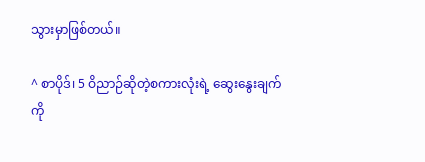သွားမှာဖြစ်တယ်။

^ စာပိုဒ်၊ 5 ဝိညာဉ်ဆိုတဲ့စကားလုံးရဲ့ ဆွေးနွေးချက်ကို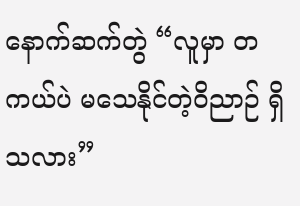နောက်ဆက်တွဲ “လူမှာ တကယ်ပဲ မသေနိုင်တဲ့ဝိညာဉ် ရှိသလား”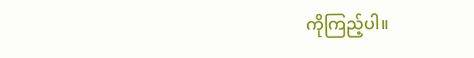ကိုကြည့်ပါ။